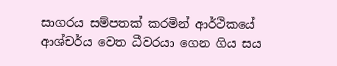සාගරය සම්පතක් කරමින් ආර්ථිකයේ ආශ්චර්ය වෙත ධීවරයා ගෙන ගිය සය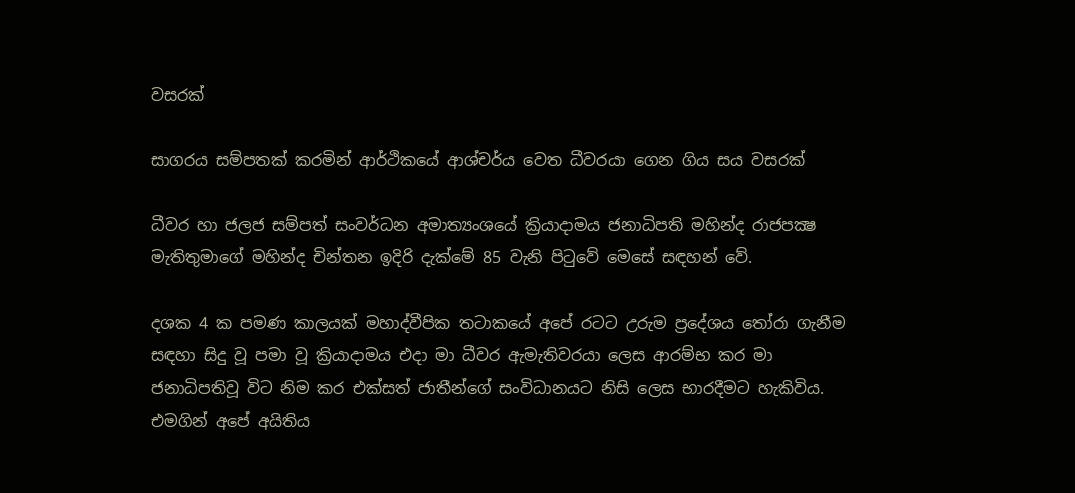වසරක්

සාගරය සම්පතක් කරමින් ආර්ථිකයේ ආශ්චර්ය වෙත ධීවරයා ගෙන ගිය සය වසරක්

ධීවර හා ජලජ සම්පත් සංවර්ධන අමාත්‍යංශයේ ක්‍රියාදාමය ජනාධිපති මහින්ද රාජපක්‍ෂ මැතිතුමාගේ මහින්ද චින්තන ඉදිරි දැක්මේ 85 වැනි පිටුවේ මෙසේ සඳහන් වේ.

දශක 4 ක පමණ කාලයක් මහාද්වීපික තටාකයේ අපේ රටට උරුම ප්‍රදේශය තෝරා ගැනීම සඳහා සිදු වූ පමා වූ ක්‍රියාදාමය එදා මා ධීවර ඇමැතිවරයා ලෙස ආරම්භ කර මා ජනාධිපතිවූ විට නිම කර එක්සත් ජාතීන්ගේ සංවිධානයට නිසි ලෙස භාරදීමට හැකිවිය. එමගින් අපේ අයිතිය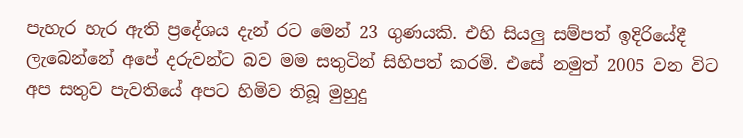පැහැර හැර ඇති ප්‍රදේශය දැන් රට මෙන් 23 ගුණයකි. එහි සියලු සම්පත් ඉදිරියේදී ලැබෙන්නේ අපේ දරුවන්ට බව මම සතුටින් සිහිපත් කරමි. එසේ නමුත් 2005 වන විට අප සතුව පැවතියේ අපට හිමිව තිබූ මුහුදු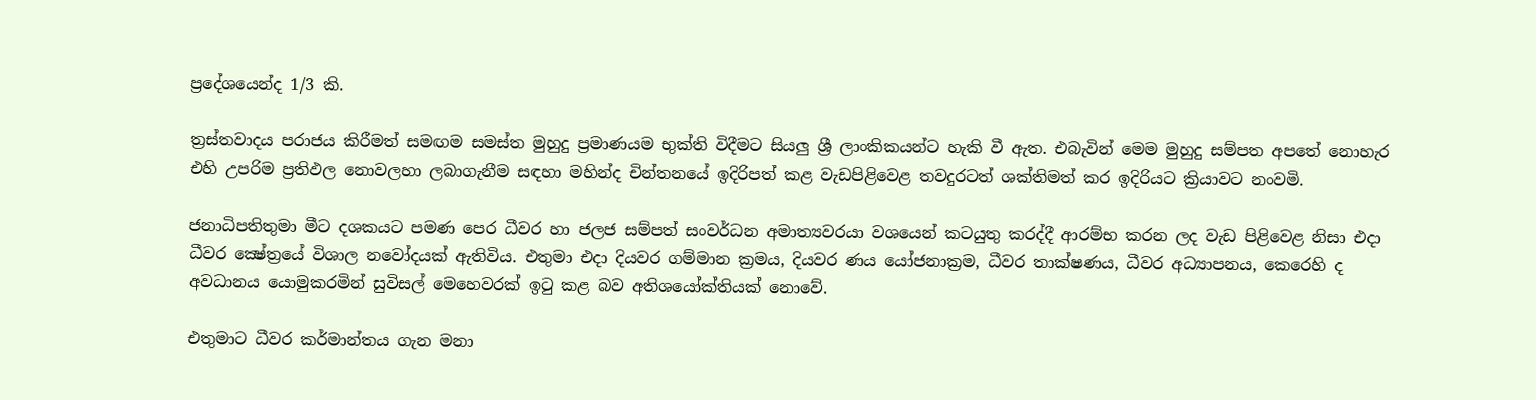ප්‍රදේශයෙන්ද 1/3 කි.

ත්‍රස්තවාදය පරාජය කිරීමත් සමඟම සමස්ත මුහුදු ප්‍රමාණයම භුක්ති විදීමට සියලු ශ්‍රී ලාංකිකයන්ට හැකි වී ඇත. එබැවින් මෙම මුහුදු සම්පත අපතේ නොහැර එහි උපරිම ප්‍රතිඵල නොවලහා ලබාගැනීම සඳහා මහින්ද චින්තනයේ ඉදිරිපත් කළ වැඩපිළිවෙළ තවදුරටත් ශක්තිමත් කර ඉදිරියට ක්‍රියාවට නංවමි.

ජනාධිපතිතුමා මීට දශකයට පමණ පෙර ධීවර හා ජලජ සම්පත් සංවර්ධන අමාත්‍යවරයා වශයෙන් කටයුතු කරද්දී ආරම්භ කරන ලද වැඩ පිළිවෙළ නිසා එදා ධීවර ක්‍ෂේත්‍රයේ විශාල නවෝදයක් ඇතිවිය. එතුමා එදා දියවර ගම්මාන ක්‍රමය, දියවර ණය යෝජනාක්‍රම, ධීවර තාක්ෂණය, ධීවර අධ්‍යාපනය, කෙරෙහි ද අවධානය යොමුකරමින් සුවිසල් මෙහෙවරක් ඉටු කළ බව අතිශයෝක්තියක් නොවේ.

එතුමාට ධීවර කර්මාන්තය ගැන මනා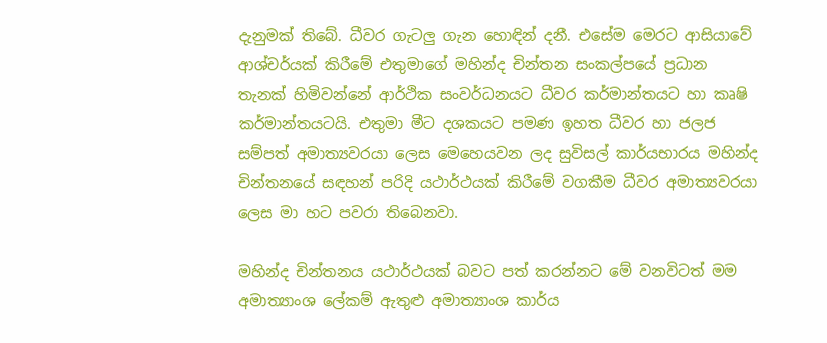දැනුමක් තිබේ. ධීවර ගැටලු ගැන හොඳින් දනී. එසේම මෙරට ආසියාවේ ආශ්චර්යක් කිරීමේ එතුමාගේ මහින්ද චින්තන සංකල්පයේ ප්‍රධාන තැනක් හිමිවන්නේ ආර්ථික සංවර්ධනයට ධීවර කර්මාන්තයට හා කෘෂි කර්මාන්තයටයි. එතුමා මීට දශකයට පමණ ඉහත ධීවර හා ජලජ සම්පත් අමාත්‍යවරයා ලෙස මෙහෙයවන ලද සුවිසල් කාර්යභාරය මහින්ද චින්තනයේ සඳහන් පරිදි යථාර්ථයක් කිරීමේ වගකීම ධීවර අමාත්‍යවරයා ලෙස මා හට පවරා තිබෙනවා.

මහින්ද චින්තනය යථාර්ථයක් බවට පත් කරන්නට මේ වනවිටත් මම අමාත්‍යාංශ ලේකම් ඇතුළු අමාත්‍යාංශ කාර්ය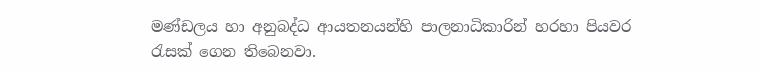මණ්ඩලය හා අනුබද්ධ ආයතනයන්හි පාලනාධිකාරින් හරහා පියවර රැසක් ගෙන තිබෙනවා.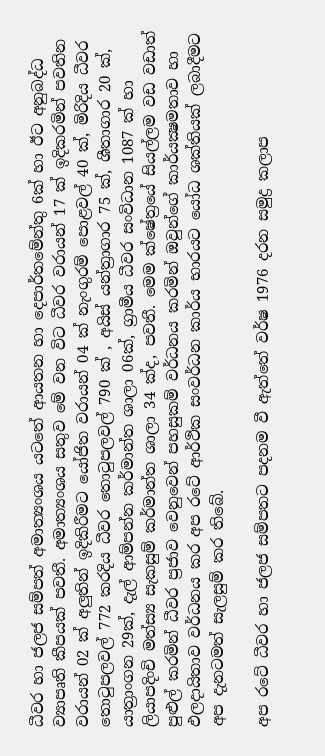ධීවර හා ජලජ සම්පත් අමාත්‍යංශය යටතේ ආයතන හා දෙපාර්තමේන්තු 6ක් හා ඊට අනුබද්ධ ව්‍යාපෘති කීපයක් පවතී. අමාත්‍යංශය සතුව මේ වන විට ධීවර වරායන් 17 ක් ඉදිකරමින් පවතින වරායන් 02 ක් අලුතින් ඉදිකිරීමට යෝජිත වරායන් 04 ක් නැංගුරම් පොළවල් 40 ක්, මිරිදිය ධීවර තොටුපලවල් 772 කරදිය ධීවර තොටුපලවල් 790 ක් , අයිස් යන්ත්‍රාගාර 75 ක්, ශීතාගාර 20 ක්, යාත්‍රාංගන 29ක්, දැල් ආම්පන්න කර්මාන්ත ශාලා 06ක්, ග්‍රාමීය ධීවර සංවිධාන 1087 ක් හා ලියාපදිංචි මත්ස්‍ය සැකසුම් කර්මාන්ත ශාලා 34 ක්ද, පවතී. මෙම ක්ෂේත්‍රයේ සියල්ලම වඩ වඩාත් පුළුල් කරමින් ධීවර ප්‍රජාව වෙනුවෙන් පහසුකම් වර්ධනය කරමින් ඔවුන්ගේ කාර්යක්‍ෂමතාව හා ඵලදායිතාව වර්ධනය කර අප රටේ ආර්ථික සංවර්ධන කාර්ය භාරයට යෝධ ශක්තියක් ලබාදීමට අප දැනටමත් සැලසුම් කර තිබේ.

අප රටේ ධීවර හා ජලජ සම්පතට පදනම වී ඇත්තේ වර්ෂ 1976 දරන සමුද්‍ර කලාප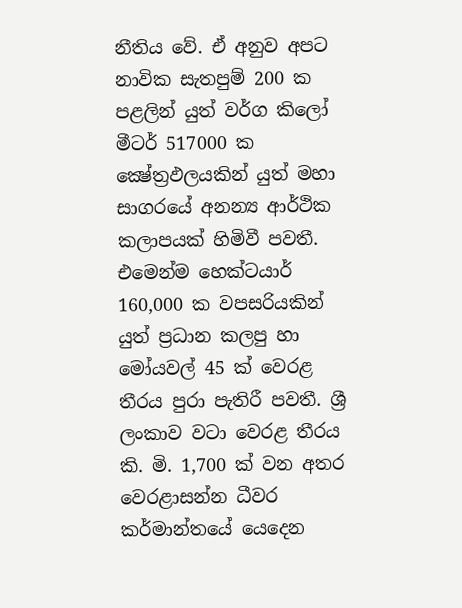නීතිය වේ. ඒ අනුව අපට නාවික සැතපුම් 200 ක පළලින් යුත් වර්ග කිලෝ මීටර් 517000 ක ක්‍ෂේත්‍රඵලයකින් යුත් මහා සාගරයේ අනන්‍ය ආර්ථික කලාපයක් හිමිවී පවතී. එමෙන්ම හෙක්ටයාර් 160,000 ක වපසරියකින් යුත් ප්‍රධාන කලපු හා මෝයවල් 45 ක් වෙරළ තීරය පුරා පැතිරී පවතී. ශ්‍රී ලංකාව වටා වෙරළ තීරය කි. මි. 1,700 ක් වන අතර වෙරළාසන්න ධීවර කර්මාන්තයේ යෙදෙන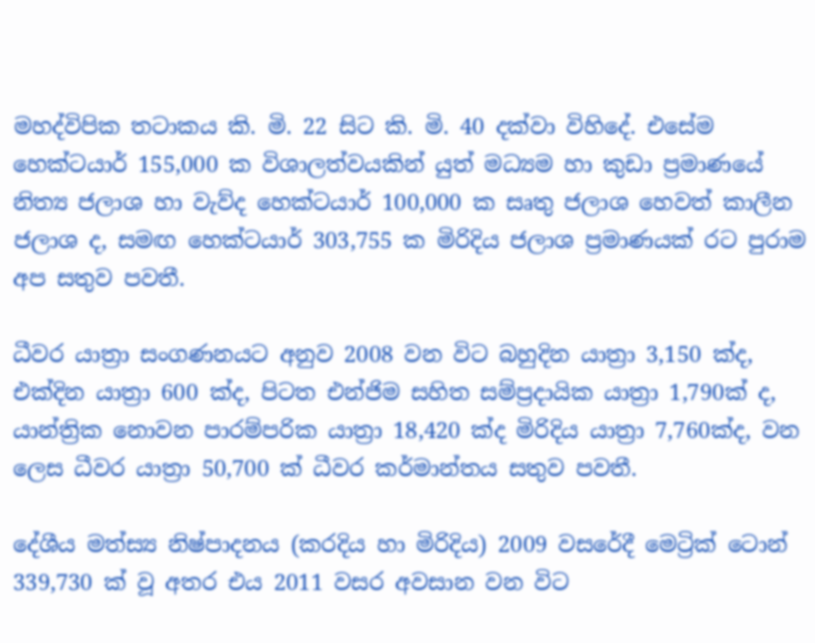මහද්විපික තටාකය කි. මි. 22 සිට කි. මි. 40 දක්වා විහිදේ. එසේම හෙක්ටයාර් 155,000 ක විශාලත්වයකින් යුත් මධ්‍යම හා කුඩා ප්‍රමාණයේ නිත්‍ය ජලාශ හා වැව්ද හෙක්ටයාර් 100,000 ක සෘතු ජලාශ හෙවත් කාලීන ජලාශ ද, සමඟ හෙක්ටයාර් 303,755 ක මිරිදිය ජලාශ ප්‍රමාණයක් රට පුරාම අප සතුව පවතී.

ධීවර යාත්‍රා සංගණනයට අනුව 2008 වන විට බහුදින යාත්‍රා 3,150 ක්ද, එක්දින යාත්‍රා 600 ක්ද, පිටත එන්ජිම සහිත සම්ප්‍රදායික යාත්‍රා 1,790ක් ද, යාන්ත්‍රික නොවන පාරම්පරික යාත්‍රා 18,420 ක්ද මිරිදිය යාත්‍රා 7,760ක්ද, වන ලෙස ධීවර යාත්‍රා 50,700 ක් ධීවර කර්මාන්තය සතුව පවතී.

දේශීය මත්ස්‍ය නිෂ්පාදනය (කරදිය හා මිරිදිය) 2009 වසරේදී මෙට්‍රික් ටොන් 339,730 ක් වූ අතර එය 2011 වසර අවසාන වන විට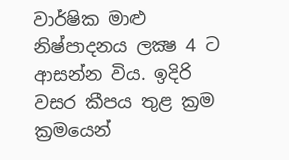වාර්ෂික මාළු නිෂ්පාදනය ලක්‍ෂ 4 ට ආසන්න විය. ඉදිරි වසර කීපය තුළ ක්‍රම ක්‍රමයෙන්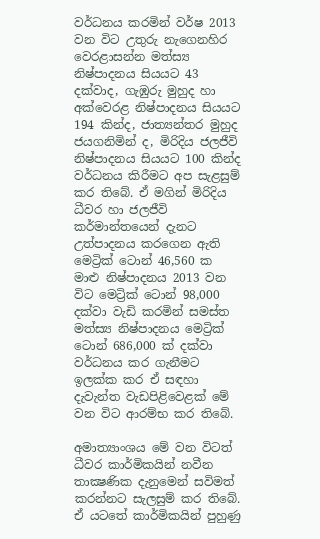වර්ධනය කරමින් වර්ෂ 2013 වන විට උතුරු නැගෙනහිර වෙරළාසන්න මත්ස්‍ය නිෂ්පාදනය සියයට 43 දක්වාද, ගැඹුරු මුහුද හා අක්වෙරළ නිෂ්පාදනය සියයට 194 කින්ද, ජාත්‍යන්තර මුහුද ජයගනිමින් ද, මිරිදිය ජලජීවි නිෂ්පාදනය සියයට 100 කින්ද වර්ධනය කිරීමට අප සැළසුම් කර තිබේ. ඒ මගින් මිරිදිය ධීවර හා ජලජීවි කර්මාන්තයෙන් දැනට උත්පාදනය කරගෙන ඇති මෙට්‍රික් ටොන් 46,560 ක මාළු නිෂ්පාදනය 2013 වන විට මෙට්‍රික් ටොන් 98,000 දක්වා වැඩි කරමින් සමස්ත මත්ස්‍ය නිෂ්පාදනය මෙට්‍රික් ටොන් 686,000 ක් දක්වා වර්ධනය කර ගැනීමට ඉලක්ක කර ඒ සඳහා දැවැන්ත වැඩපිළිවෙළක් මේ වන විට ආරම්භ කර තිබේ.

අමාත්‍යාංශය මේ වන විටත් ධීවර කාර්මිකයින් නවීන තාක්‍ෂණික දැනුමෙන් සවිමත් කරන්නට සැලසුම් කර තිබේ. ඒ යටතේ කාර්මිකයින් පුහුණු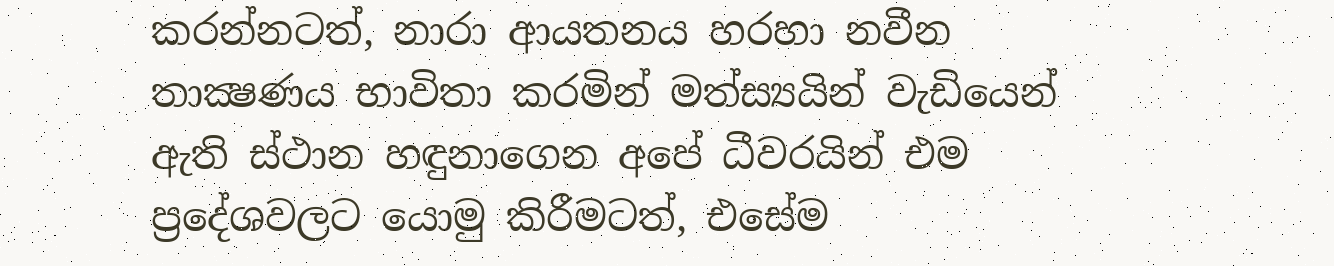කරන්නටත්, නාරා ආයතනය හරහා නවීන තාක්‍ෂණය භාවිතා කරමින් මත්ස්‍යයින් වැඩියෙන් ඇති ස්ථාන හඳුනාගෙන අපේ ධීවරයින් එම ප්‍රදේශවලට යොමු කිරීමටත්, එසේම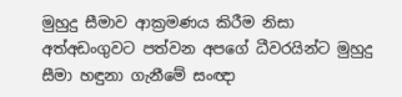මුහුදු සීමාව ආක්‍රමණය කිරීම නිසා අත්අඩංගුවට පත්වන අපගේ ධීවරයින්ට මුහුදු සීමා හඳුනා ගැනීමේ සංඥා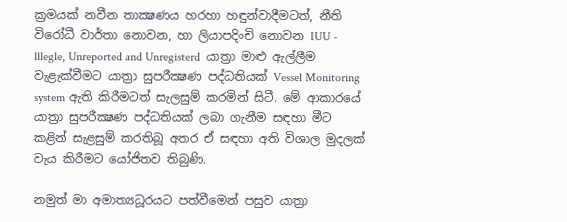ක්‍රමයක් නවීන තාක්‍ෂණය හරහා හඳුන්වාදීමටත්, නීති විරෝධී වාර්තා නොවන, හා ලියාපදිංචි නොවන IUU - lllegle, Unreported and Unregisterd  යාත්‍රා මාළු ඇල්ලීම වැළැක්වීමට යාත්‍රා සුපරීක්‍ෂණ පද්ධතියක් Vessel Monitoring system ඇති කිරීමටත් සැලසුම් කරමින් සිටී. මේ ආකාරයේ යාත්‍රා සුපරීක්‍ෂණ පද්ධතියක් ලබා ගැනීම සඳහා මීට කළින් සැළසුම් කරතිබූ අතර ඒ සඳහා අති විශාල මුදලක් වැය කිරීමට යෝජිතව තිබුණි.

නමුත් මා අමාත්‍යධූරයට පත්වීමෙන් පසුව යාත්‍රා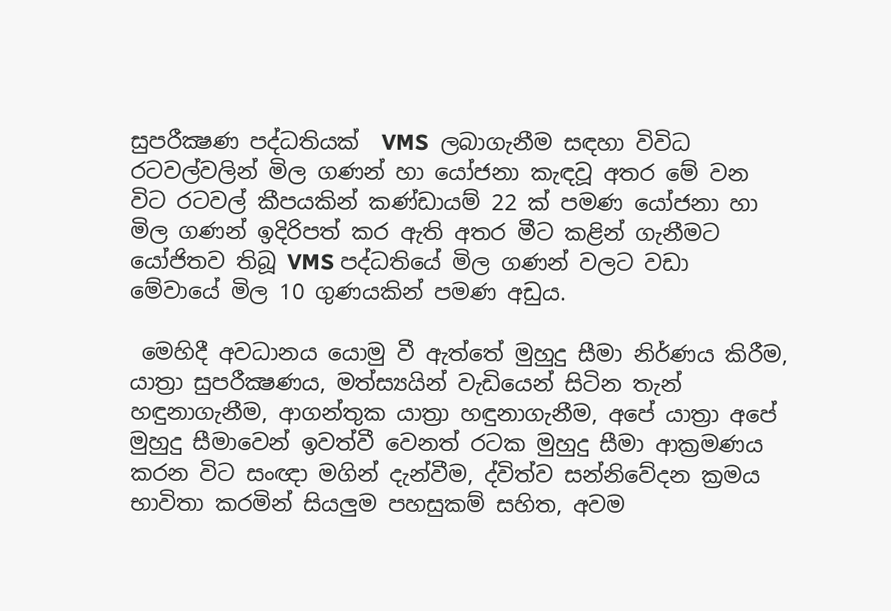සුපරීක්‍ෂණ පද්ධතියක්  VMS  ලබාගැනීම සඳහා විවිධ රටවල්වලින් මිල ගණන් හා යෝජනා කැඳවූ අතර මේ වන විට රටවල් කීපයකින් කණ්ඩායම් 22 ක් පමණ යෝජනා හා මිල ගණන් ඉදිරිපත් කර ඇති අතර මීට කළින් ගැනීමට යෝජිතව තිබූ VMS පද්ධතියේ මිල ගණන් වලට වඩා මේවායේ මිල 10 ගුණයකින් පමණ අඩුය.

 මෙහිදී අවධානය යොමු වී ඇත්තේ මුහුදු සීමා නිර්ණය කිරීම, යාත්‍රා සුපරීක්‍ෂණය, මත්ස්‍යයින් වැඩියෙන් සිටින තැන් හඳුනාගැනීම, ආගන්තුක යාත්‍රා හඳුනාගැනීම, අපේ යාත්‍රා අපේ මුහුදු සීමාවෙන් ඉවත්වී වෙනත් රටක මුහුදු සීමා ආක්‍රමණය කරන විට සංඥා මගින් දැන්වීම, ද්විත්ව සන්නිවේදන ක්‍රමය භාවිතා කරමින් සියලුම පහසුකම් සහිත, අවම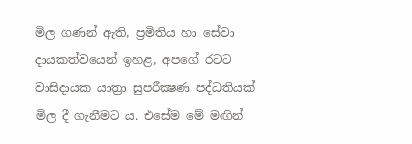මිල ගණන් ඇති, ප්‍රමිතිය හා සේවා දායකත්වයෙන් ඉහළ, අපගේ රටට වාසිදායක යාත්‍රා සුපරීක්‍ෂණ පද්ධතියක් මිල දී ගැනීමට ය. එසේම මේ මඟින්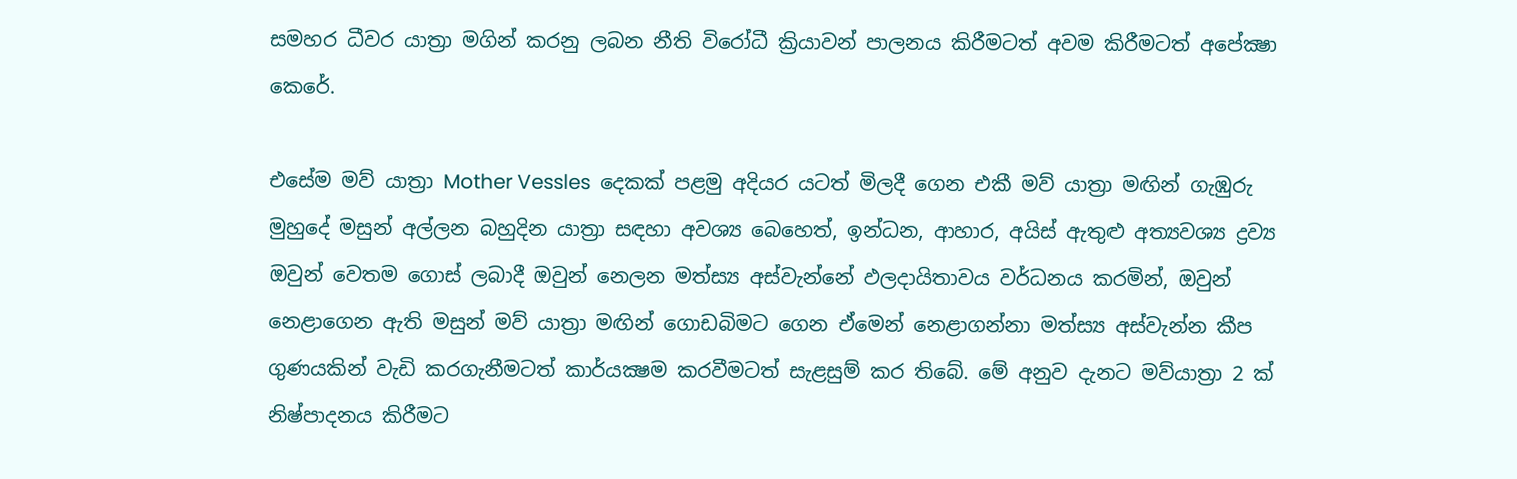සමහර ධීවර යාත්‍රා මගින් කරනු ලබන නීති විරෝධී ක්‍රියාවන් පාලනය කිරීමටත් අවම කිරීමටත් අපේක්‍ෂා කෙරේ.

එසේම මව් යාත්‍රා Mother Vessles  දෙකක් පළමු අදියර යටත් මිලදී ගෙන එකී මව් යාත්‍රා මඟින් ගැඹුරු මුහුදේ මසුන් අල්ලන බහුදින යාත්‍රා සඳහා අවශ්‍ය බෙහෙත්, ඉන්ධන, ආහාර, අයිස් ඇතුළු අත්‍යවශ්‍ය ද්‍රව්‍ය ඔවුන් වෙතම ගොස් ලබාදී ඔවුන් නෙලන මත්ස්‍ය අස්වැන්නේ ඵලදායිතාවය වර්ධනය කරමින්, ඔවුන් නෙළාගෙන ඇති මසුන් මව් යාත්‍රා මඟින් ගොඩබිමට ගෙන ඒමෙන් නෙළාගන්නා මත්ස්‍ය අස්වැන්න කීප ගුණයකින් වැඩි කරගැනීමටත් කාර්යක්‍ෂම කරවීමටත් සැළසුම් කර තිබේ. මේ අනුව දැනට මව්යාත්‍රා 2 ක් නිෂ්පාදනය කිරීමට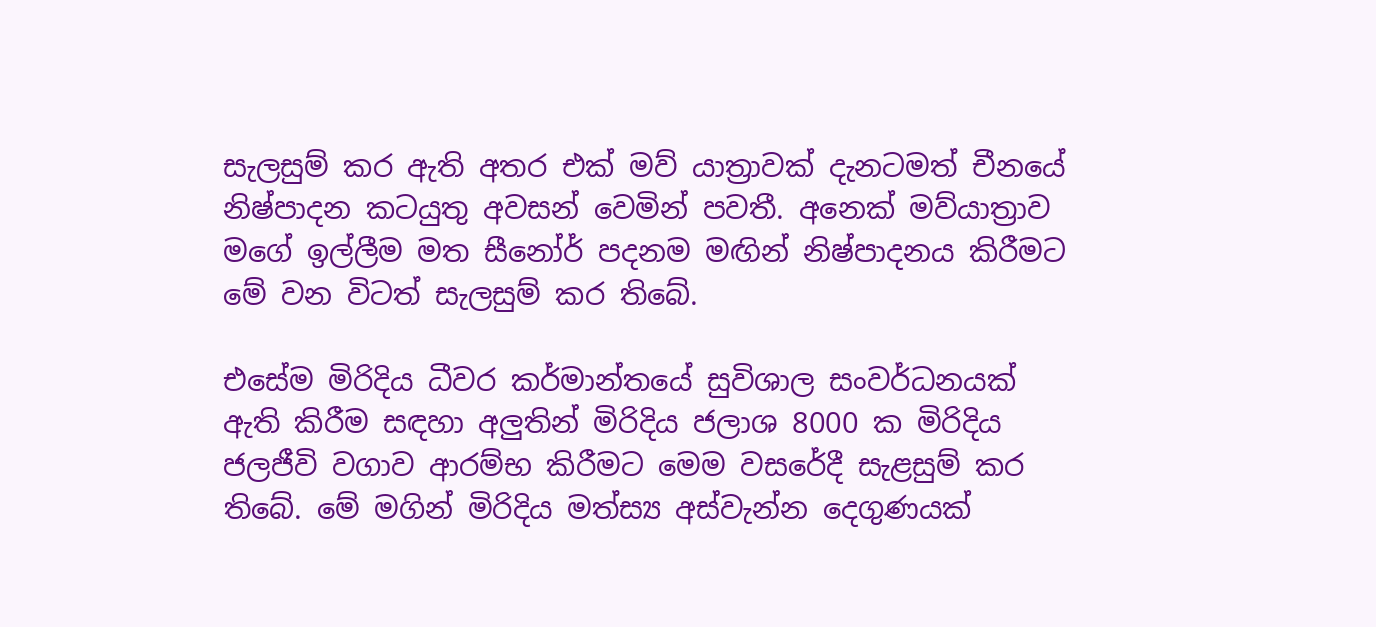සැලසුම් කර ඇති අතර එක් මව් යාත්‍රාවක් දැනටමත් චීනයේ නිෂ්පාදන කටයුතු අවසන් වෙමින් පවතී. අනෙක් මව්යාත්‍රාව මගේ ඉල්ලීම මත සීනෝර් පදනම මඟින් නිෂ්පාදනය කිරීමට මේ වන විටත් සැලසුම් කර තිබේ.

එසේම මිරිදිය ධීවර කර්මාන්තයේ සුවිශාල සංවර්ධනයක් ඇති කිරීම සඳහා අලුතින් මිරිදිය ජලාශ 8000 ක මිරිදිය ජලජීවි වගාව ආරම්භ කිරීමට මෙම වසරේදී සැළසුම් කර තිබේ. මේ මගින් මිරිදිය මත්ස්‍ය අස්වැන්න දෙගුණයක්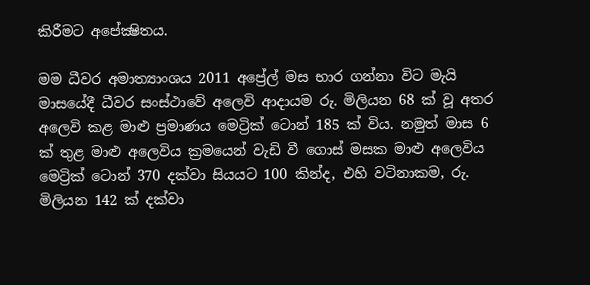කිරීමට අපේක්‍ෂිතය.

මම ධීවර අමාත්‍යාංශය 2011 අප්‍රේල් මස භාර ගන්නා විට මැයි මාසයේදී ධීවර සංස්ථාවේ අලෙවි ආදායම රු. මිලියන 68 ක් වූ අතර අලෙවි කළ මාළු ප්‍රමාණය මෙට්‍රික් ටොන් 185 ක් විය. නමුත් මාස 6 ක් තුළ මාළු අලෙවිය ක්‍රමයෙන් වැඩි වී ගොස් මසක මාළු අලෙවිය මෙට්‍රික් ටොන් 370 දක්වා සියයට 100 කින්ද, එහි වටිනාකම, රු. මිලියන 142 ක් දක්වා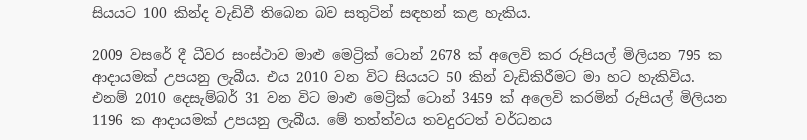සියයට 100 කින්ද වැඩිවී තිබෙන බව සතුටින් සඳහන් කළ හැකිය.

2009 වසරේ දී ධීවර සංස්ථාව මාළු මෙට්‍රික් ටොන් 2678 ක් අලෙවි කර රුපියල් මිලියන 795 ක ආදායමක් උපයනු ලැබීය. එය 2010 වන විට සියයට 50 කින් වැඩිකිරීමට මා හට හැකිවිය. එනම් 2010 දෙසැම්බර් 31 වන විට මාළු මෙට්‍රික් ටොන් 3459 ක් අලෙවි කරමින් රුපියල් මිලියන 1196 ක ආදායමක් උපයනු ලැබීය. මේ තත්ත්වය තවදුරටත් වර්ධනය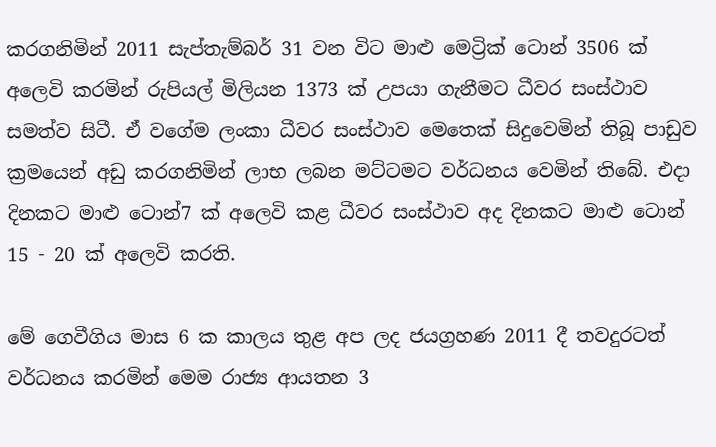කරගනිමින් 2011 සැප්තැම්බර් 31 වන විට මාළු මෙට්‍රික් ටොන් 3506 ක් අලෙවි කරමින් රුපියල් මිලියන 1373 ක් උපයා ගැනීමට ධීවර සංස්ථාව සමත්ව සිටී. ඒ වගේම ලංකා ධීවර සංස්ථාව මෙතෙක් සිදුවෙමින් තිබූ පාඩුව ක්‍රමයෙන් අඩු කරගනිමින් ලාභ ලබන මට්ටමට වර්ධනය වෙමින් තිබේ. එදා දිනකට මාළු ටොන්7 ක් අලෙවි කළ ධීවර සංස්ථාව අද දිනකට මාළු ටොන් 15 - 20 ක් අලෙවි කරති.

මේ ගෙවීගිය මාස 6 ක කාලය තුළ අප ලද ජයග්‍රහණ 2011 දී තවදුරටත් වර්ධනය කරමින් මෙම රාජ්‍ය ආයතන 3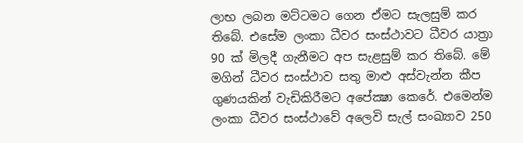ලාභ ලබන මට්ටමට ගෙන ඒමට සැලසුම් කර තිබේ. එසේම ලංකා ධීවර සංස්ථාවට ධීවර යාත්‍රා 90 ක් මිලදී ගැනීමට අප සැළසුම් කර තිබේ. මේ මගින් ධීවර සංස්ථාව සතු මාළු අස්වැන්න කීප ගුණයකින් වැඩිකිරීමට අපේක්‍ෂා කෙරේ. එමෙන්ම ලංකා ධීවර සංස්ථාවේ අලෙවි සැල් සංඛ්‍යාව 250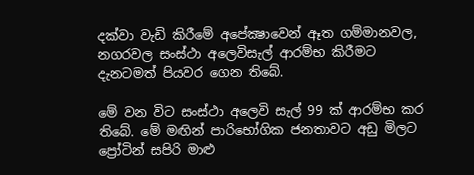දක්වා වැඩි කිරීමේ අපේක්‍ෂාවෙන් ඈත ගම්මානවල, නගරවල සංස්ථා අලෙවිසැල් ආරම්භ කිරීමට දැනටමත් පියවර ගෙන තිබේ.

මේ වන විට සංස්ථා අලෙවි සැල් 99 ක් ආරම්භ කර තිබේ. මේ මඟින් පාරිභෝගික ජනතාවට අඩු මිලට ප්‍රෝටින් සපිරි මාළු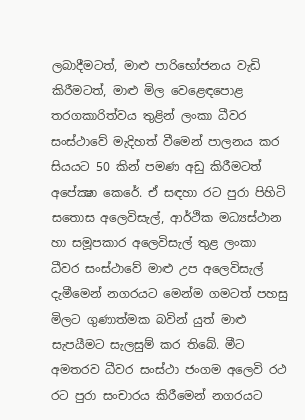ලබාදීමටත්, මාළු පාරිභෝජනය වැඩි කිරීමටත්, මාළු මිල වෙළෙඳපොළ තරගකාරිත්වය තුළින් ලංකා ධීවර සංස්ථාවේ මැදිහත් වීමෙන් පාලනය කර සියයට 50 කින් පමණ අඩු කිරීමටත් අපේක්‍ෂා කෙරේ. ඒ සඳහා රට පුරා පිහිටි සතොස අලෙවිසැල්, ආර්ථික මධ්‍යස්ථාන හා සමූපකාර අලෙවිසැල් තුළ ලංකා ධීවර සංස්ථාවේ මාළු උප අලෙවිසැල් දැමීමෙන් නගරයට මෙන්ම ගමටත් පහසු මිලට ගුණාත්මක බවින් යුත් මාළු සැපයීමට සැලසුම් කර තිබේ. මීට අමතරව ධීවර සංස්ථා ජංගම අලෙවි රථ රට පුරා සංචාරය කිරීමෙන් නගරයට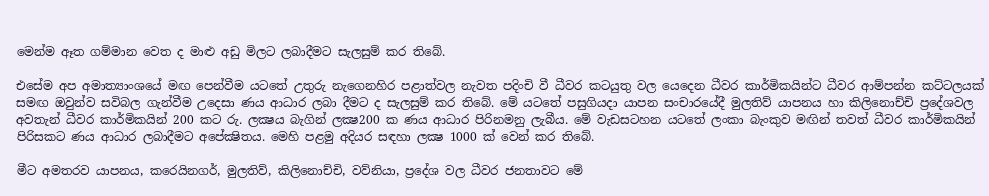මෙන්ම ඈත ගම්මාන වෙත ද මාළු අඩු මිලට ලබාදීමට සැලසුම් කර තිබේ.

එසේම අප අමාත්‍යාංශයේ මඟ පෙන්වීම යටතේ උතුරු නැගෙනහිර පළාත්වල නැවත පදිංචි වී ධීවර කටයුතු වල යෙදෙන ධීවර කාර්මිකයින්ට ධීවර ආම්පන්න කට්ටලයක් සමඟ ඔවුන්ව සවිබල ගැන්වීම උදෙසා ණය ආධාර ලබා දීමට ද සැලසුම් කර තිබේ. මේ යටතේ පසුගියදා යාපන සංචාරයේදී මුලතිව් යාපනය හා කිලිනොච්චි ප්‍රදේශවල අවතැන් ධීවර කාර්මිකයින් 200 කට රු. ලක්‍ෂය බැගින් ලක්‍ෂ200 ක ණය ආධාර පිරිනමනු ලැබීය. මේ වැඩසටහන යටතේ ලංකා බැංකුව මඟින් තවත් ධීවර කාර්මිකයින් පිරිසකට ණය ආධාර ලබාදීමට අපේක්‍ෂිතය. මෙහි පළමු අදියර සඳහා ලක්‍ෂ 1000 ක් වෙන් කර තිබේ.

මීට අමතරව යාපනය, කරෙයිනගර්, මුලතිව්, කිලිනොච්චි, වව්නියා, ප්‍රදේශ වල ධීවර ජනතාවට මේ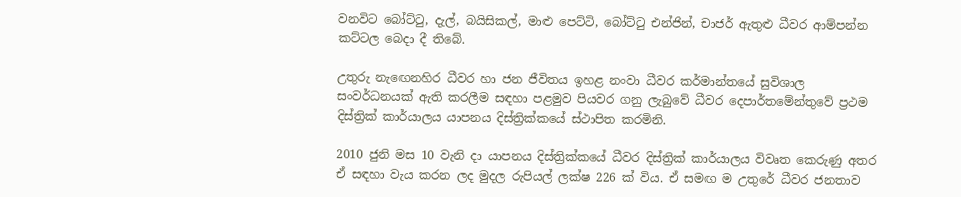වනවිට බෝට්ටු, දැල්, බයිසිකල්, මාළු පෙට්ටි, බෝට්ටු එන්ජින්, චාජර් ඇතුළු ධීවර ආම්පන්න කට්ටල බෙදා දී තිබේ.

උතුරු නැඟෙනහිර ධීවර හා ජන ජීවිතය ඉහළ නංවා ධීවර කර්මාන්තයේ සුවිශාල සංවර්ධනයක් ඇති කරලීම සඳහා පළමුව පියවර ගනු ලැබුවේ ධීවර දෙපාර්තමේන්තුවේ ප්‍රථම දිස්ත්‍රික් කාර්යාලය යාපනය දිස්ත්‍රික්කයේ ස්ථාපිත කරමිනි.

2010 ජුනි මස 10 වැනි දා යාපනය දිස්ත්‍රික්කයේ ධීවර දිස්ත්‍රික් කාර්යාලය විවෘත කෙරුණු අතර ඒ සඳහා වැය කරන ලද මුදල රුපියල් ලක්ෂ 226 ක් විය. ඒ සමඟ ම උතුරේ ධීවර ජනතාව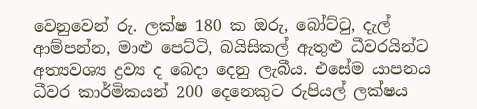වෙනුවෙන් රු. ලක්ෂ 180 ක ඔරු, බෝට්ටු, දැල් ආම්පන්න, මාළු පෙට්ටි, බයිසිකල් ඇතුළු ධීවරයින්ට අත්‍යවශ්‍ය ද්‍රව්‍ය ද බෙදා දෙනු ලැබීය. එසේම යාපනය ධීවර කාර්මිකයන් 200 දෙනෙකුට රුපියල් ලක්ෂය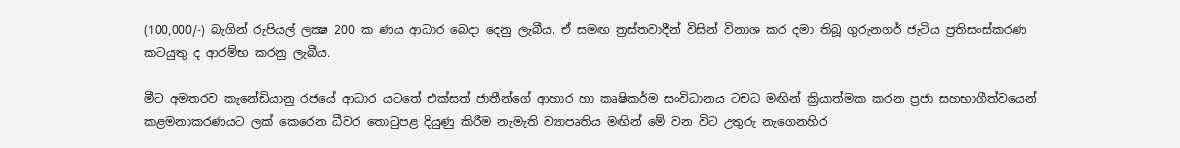(100,000/-) බැගින් රුපියල් ලක්‍ෂ 200 ක ණය ආධාර බෙදා දෙනු ලැබීය. ඒ සමඟ ත්‍රස්තවාදීන් විසින් විනාශ කර දමා තිබූ ගුරුනගර් ජැටිය ප්‍රතිසංස්කරණ කටයුතු ද ආරම්භ කරනු ලැබීය.

මීට අමතරව කැනේඩියානු රජයේ ආධාර යටතේ එක්සත් ජාතීන්ගේ ආහාර හා කෘෂිකර්ම සංවිධානය ටචධ මඟින් ක්‍රියාත්මක කරන ප්‍රජා සහභාගීත්වයෙන් කළමනාකරණයට ලක් කෙරෙන ධීවර තොටුපළ දියුණු කිරීම නැමැති ව්‍යාපෘතිය මඟින් මේ වන විට උතුරු නැගෙනහිර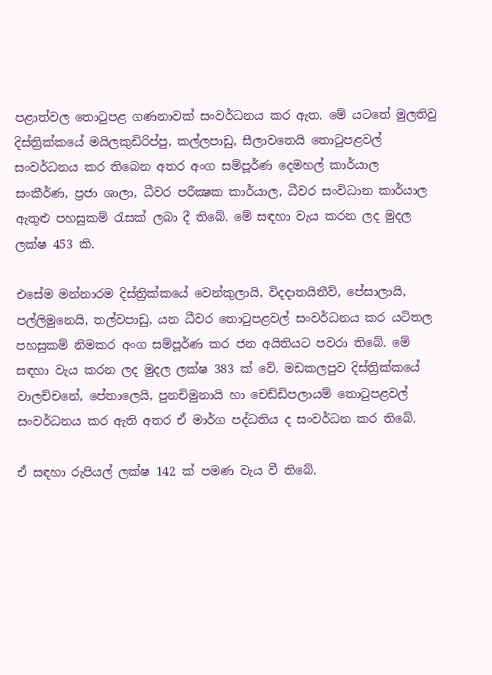පළාත්වල තොටුපළ ගණනාවක් සංවර්ධනය කර ඇත. මේ යටතේ මුලතිවු දිස්ත්‍රික්කයේ මයිලකුඩිරිප්පු, කල්ලපාඩු, සීලාවතෙයි තොටුපළවල් සංවර්ධනය කර තිබෙන අතර අංග සම්පූර්ණ දෙමහල් කාර්යාල සංකීර්ණ, ප්‍රජා ශාලා, ධීවර පරීක්‍ෂක කාර්යාල, ධීවර සංවිධාන කාර්යාල ඇතුළු පහසුකම් රැසක් ලබා දී තිබේ. මේ සඳහා වැය කරන ලද මුදල ලක්ෂ 453 කි.

එසේම මන්නාරම දිස්ත්‍රික්කයේ වෙන්කුලායි, විදදාතයිතීව්, පේසාලායි, පල්ලිමුනෙයි, තල්වපාඩු, යන ධීවර තොටුපළවල් සංවර්ධනය කර යටිතල පහසුකම් නිමකර අංග සම්පූර්ණ කර ජන අයිතියට පවරා තිබේ. මේ සඳහා වැය කරන ලද මුදල ලක්ෂ 383 ක් වේ. මඩකලපුව දිස්ත්‍රික්කයේ වාලච්චනේ, පේතාලෙයි, පුනචිමුනායි හා චෙඩ්ඩිපලායම් තොටුපළවල් සංවර්ධනය කර ඇති අතර ඒ මාර්ග පද්ධතිය ද සංවර්ධන කර තිබේ.

ඒ සඳහා රුපියල් ලක්ෂ 142 ක් පමණ වැය වී තිබේ.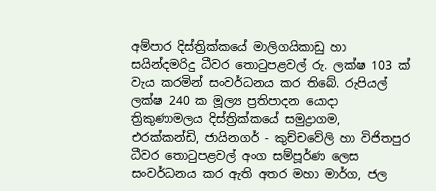අම්පාර දිස්ත්‍රික්කයේ මාලිගයිකාඩු හා සයින්දමරිදු ධීවර තොටුපළවල් රු. ලක්ෂ 103 ක් වැය කරමින් සංවර්ධනය කර තිබේ. රුපියල් ලක්ෂ 240 ක මූල්‍ය ප්‍රතිපාදන යොදා ත්‍රිකුණාමලය දිස්ත්‍රික්කයේ සමුද්‍රාගම, එරක්කන්ඩි, ජායිනගර් - කුච්චවේලි හා විජිතපුර ධීවර තොටුපළවල් අංග සම්පූර්ණ ලෙස සංවර්ධනය කර ඇති අතර මහා මාර්ග, ජල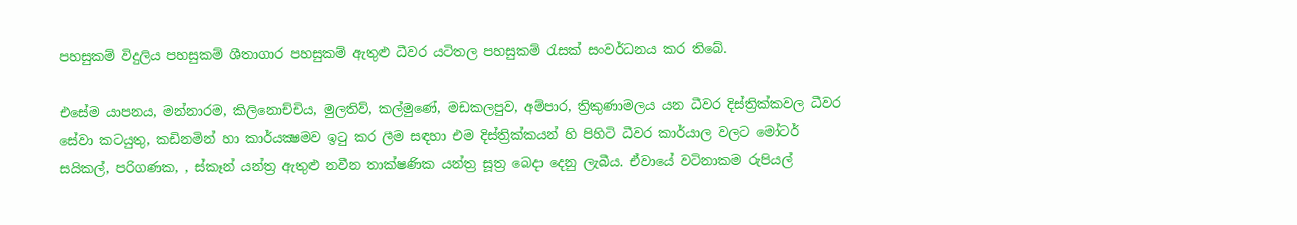පහසුකම් විදුලිය පහසුකම් ශීතාගාර පහසුකම් ඇතුළු ධීවර යටිතල පහසුකම් රැසක් සංවර්ධනය කර තිබේ.

එසේම යාපනය, මන්නාරම, කිලිනොච්චිය, මුලතිව්, කල්මුණේ, මඩකලපුව, අම්පාර, ත්‍රිකුණාමලය යන ධීවර දිස්ත්‍රික්කවල ධීවර සේවා කටයුතු, කඩිනමින් හා කාර්යක්‍ෂමව ඉටු කර ලීම සඳහා එම දිස්ත්‍රික්කයන් හි පිහිටි ධීවර කාර්යාල වලට මෝටර් සයිකල්, පරිගණක, , ස්කෑන් යන්ත්‍ර ඇතුළු නවීන තාක්ෂණික යන්ත්‍ර සූත්‍ර බෙදා දෙනු ලැබීය. ඒවායේ වටිනාකම රුපියල්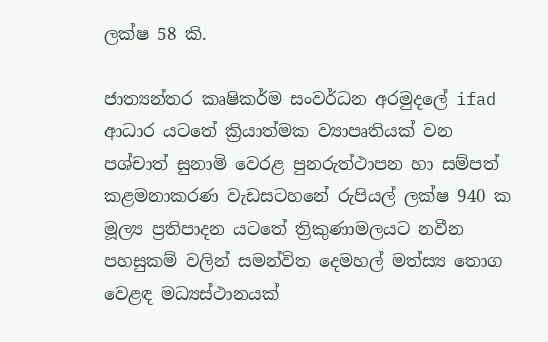ලක්ෂ 58 කි.

ජාත්‍යන්තර කෘෂිකර්ම සංවර්ධන අරමුදලේ ifad ආධාර යටතේ ක්‍රියාත්මක ව්‍යාපෘතියක් වන පශ්චාත් සුනාමි වෙරළ පුනරුත්ථාපන හා සම්පත් කළමනාකරණ වැඩසටහනේ රුපියල් ලක්ෂ 940 ක මූල්‍ය ප්‍රතිපාදන යටතේ ත්‍රිකුණාමලයට නවීන පහසුකම් වලින් සමන්විත දෙමහල් මත්ස්‍ය තොග වෙළඳ මධ්‍යස්ථානයක්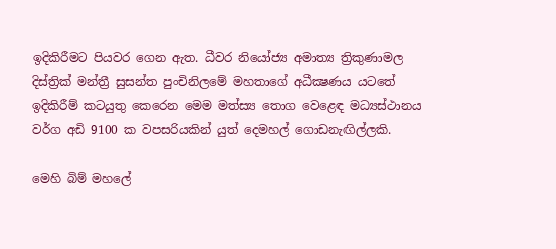ඉදිකිරීමට පියවර ගෙන ඇත. ධීවර නියෝජ්‍ය අමාත්‍ය ත්‍රිකුණාමල දිස්ත්‍රික් මන්ත්‍රී සුසන්ත පුංචිනිලමේ මහතාගේ අධීක්‍ෂණය යටතේ ඉදිකිරීම් කටයුතු කෙරෙන මෙම මත්ස්‍ය තොග වෙළෙඳ මධ්‍යස්ථානය වර්ග අඩි 9100 ක වපසරියකින් යුත් දෙමහල් ගොඩනැඟිල්ලකි.

මෙහි බිම් මහලේ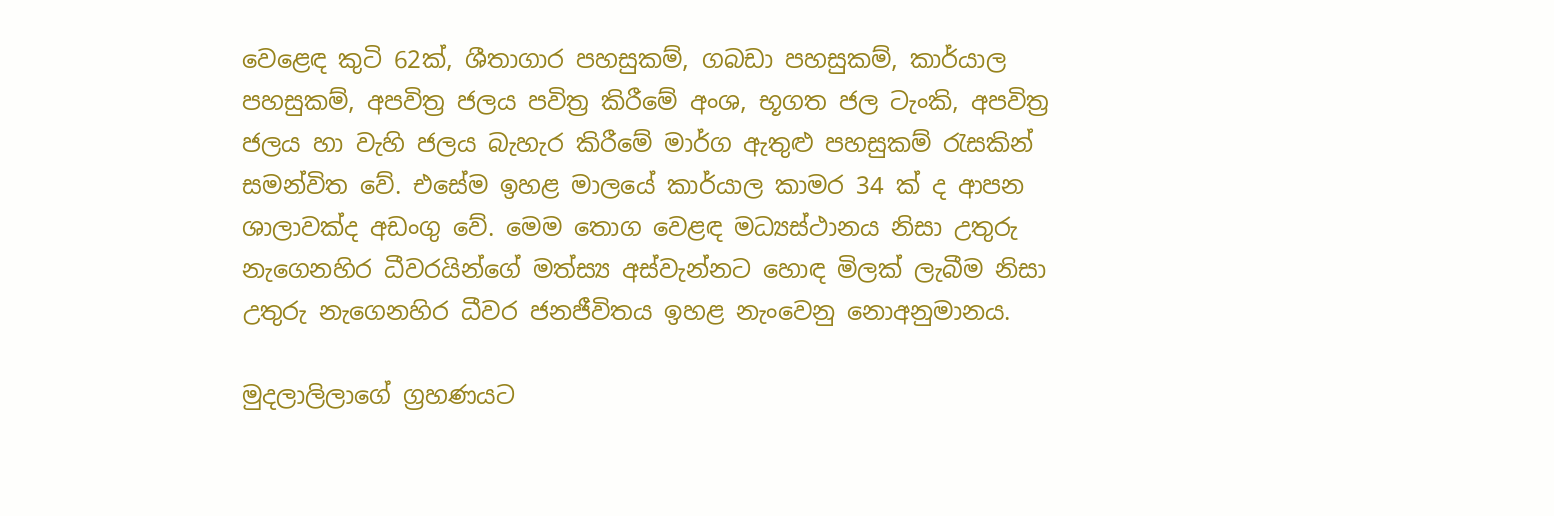වෙළෙඳ කුටි 62ක්, ශීතාගාර පහසුකම්, ගබඩා පහසුකම්, කාර්යාල පහසුකම්, අපවිත්‍ර ජලය පවිත්‍ර කිරීමේ අංශ, භූගත ජල ටැංකි, අපවිත්‍ර ජලය හා වැහි ජලය බැහැර කිරීමේ මාර්ග ඇතුළු පහසුකම් රැසකින් සමන්විත වේ. එසේම ඉහළ මාලයේ කාර්යාල කාමර 34 ක් ද ආපන ශාලාවක්ද අඩංගු වේ. මෙම තොග වෙළඳ මධ්‍යස්ථානය නිසා උතුරු නැගෙනහිර ධීවරයින්ගේ මත්ස්‍ය අස්වැන්නට හොඳ මිලක් ලැබීම නිසා උතුරු නැගෙනහිර ධීවර ජනජීවිතය ඉහළ නැංවෙනු නොඅනුමානය.

මුදලාලිලාගේ ග්‍රහණයට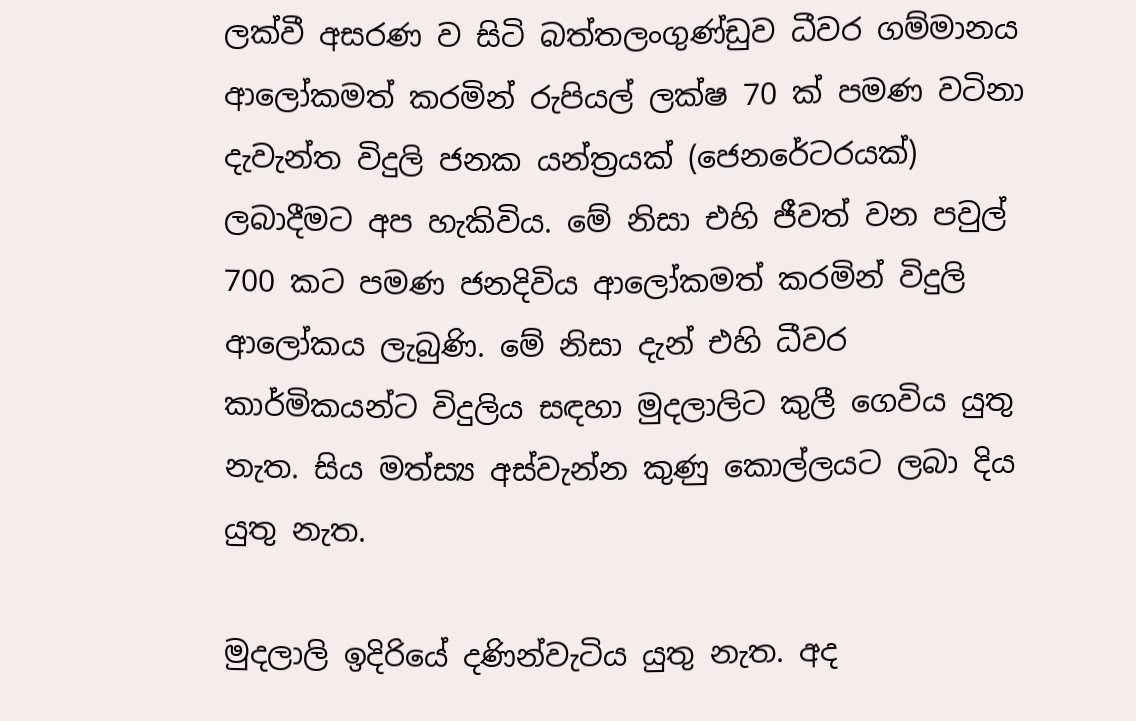ලක්වී අසරණ ව සිටි බත්තලංගුණ්ඩුව ධීවර ගම්මානය ආලෝකමත් කරමින් රුපියල් ලක්ෂ 70 ක් පමණ වටිනා දැවැන්ත විදුලි ජනක යන්ත්‍රයක් (ජෙනරේටරයක්) ලබාදීමට අප හැකිවිය. මේ නිසා එහි ජීවත් වන පවුල් 700 කට පමණ ජනදිවිය ආලෝකමත් කරමින් විදුලි ආලෝකය ලැබුණි. මේ නිසා දැන් එහි ධීවර කාර්මිකයන්ට විදුලිය සඳහා මුදලාලිට කුලී ගෙවිය යුතු නැත. සිය මත්ස්‍ය අස්වැන්න කුණු කොල්ලයට ලබා දිය යුතු නැත.

මුදලාලි ඉදිරියේ දණින්වැටිය යුතු නැත. අද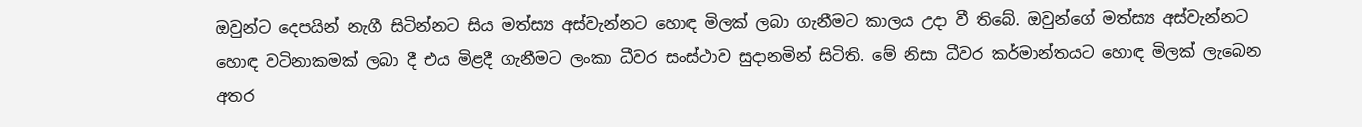ඔවුන්ට දෙපයින් නැගී සිටින්නට සිය මත්ස්‍ය අස්වැන්නට හොඳ මිලක් ලබා ගැනීමට කාලය උදා වී තිබේ. ඔවුන්ගේ මත්ස්‍ය අස්වැන්නට හොඳ වටිනාකමක් ලබා දී එය මිළදී ගැනීමට ලංකා ධීවර සංස්ථාව සුදානමින් සිටිති. මේ නිසා ධීවර කර්මාන්තයට හොඳ මිලක් ලැබෙන අතර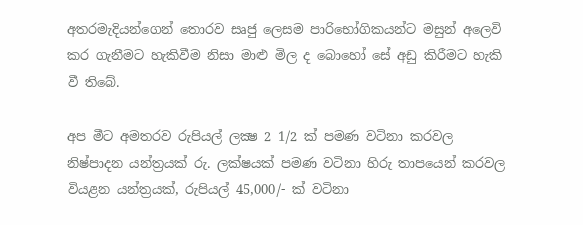අතරමැදියන්ගෙන් තොරව සෘජු ලෙසම පාරිභෝගිකයන්ට මසුන් අලෙවි කර ගැනීමට හැකිවීම නිසා මාළු මිල ද බොහෝ සේ අඩු කිරීමට හැකි වී තිබේ.

අප මීට අමතරව රුපියල් ලක්‍ෂ 2 1/2 ක් පමණ වටිනා කරවල නිෂ්පාදන යන්ත්‍රයක් රු. ලක්ෂයක් පමණ වටිනා හිරු තාපයෙන් කරවල වියළන යන්ත්‍රයක්, රුපියල් 45,000/- ක් වටිනා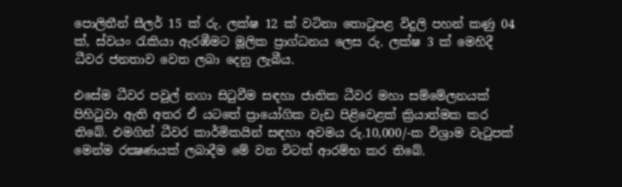පොලිතීන් සීලර් 15 ක් රු. ලක්ෂ 12 ක් වටිනා තොටුපළ විදුලි පහන් කණු 04 ක්, ස්වයං රැකියා ඇරඹීමට මූලික ප්‍රාග්ධනය ලෙස රු. ලක්ෂ 3 ක් මෙහිදී ධීවර ජනතාව වෙත ලබා දෙනු ලැබීය.

එසේම ධීවර පවුල් නගා සිටුවීම සඳහා ජාතික ධීවර මහා සම්මේලනයක් පිහිටුවා ඇති අතර ඒ යටතේ ප්‍රායෝගික වැඩ පිළිවෙළක් ක්‍රියාත්මක කර තිබේ. එමගින් ධීවර කාර්මිකයින් සඳහා අවමය රු.10,000/-ක විශ්‍රාම වැටුපක් මෙන්ම රක්‍ෂණයක් ලබාදීම මේ වන විටත් ආරම්භ කර තිබේ.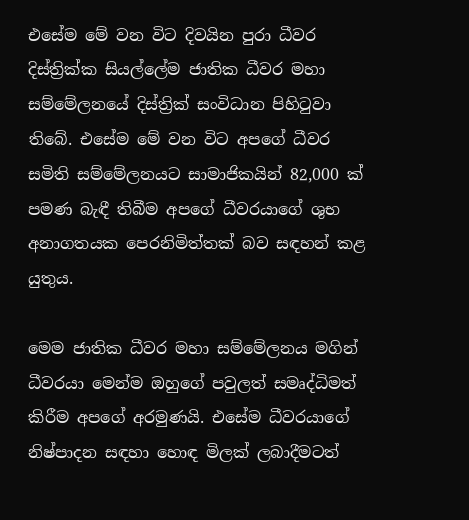එසේම මේ වන විට දිවයින පුරා ධීවර දිස්ත්‍රික්ක සියල්ලේම ජාතික ධීවර මහා සම්මේලනයේ දිස්ත්‍රික් සංවිධාන පිහිටුවා තිබේ. එසේම මේ වන විට අපගේ ධීවර සමිති සම්මේලනයට සාමාජිකයින් 82,000 ක් පමණ බැඳී තිබීම අපගේ ධීවරයාගේ ශුභ අනාගතයක පෙරනිමිත්තක් බව සඳහන් කළ යුතුය.

මෙම ජාතික ධීවර මහා සම්මේලනය මගින් ධීවරයා මෙන්ම ඔහුගේ පවුලත් සමෘද්ධිමත් කිරීම අපගේ අරමුණයි. එසේම ධීවරයාගේ නිෂ්පාදන සඳහා හොඳ මිලක් ලබාදීමටත්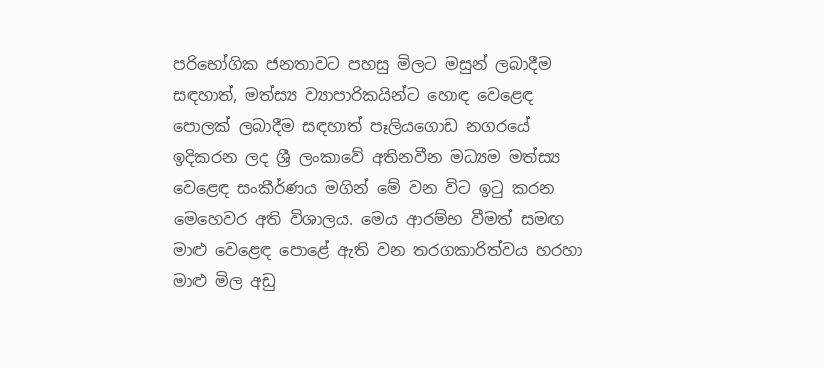පරිභෝගික ජනතාවට පහසු මිලට මසුන් ලබාදීම සඳහාත්, මත්ස්‍ය ව්‍යාපාරිකයින්ට හොඳ වෙළෙඳ පොලක් ලබාදීම සඳහාත් පෑලියගොඩ නගරයේ ඉදිකරන ලද ශ්‍රී ලංකාවේ අතිනවීන මධ්‍යම මත්ස්‍ය වෙළෙඳ සංකීර්ණය මගින් මේ වන විට ඉටු කරන මෙහෙවර අති විශාලය. මෙය ආරම්භ වීමත් සමඟ මාළු වෙළෙඳ පොළේ ඇති වන තරගකාරිත්වය හරහා මාළු මිල අඩු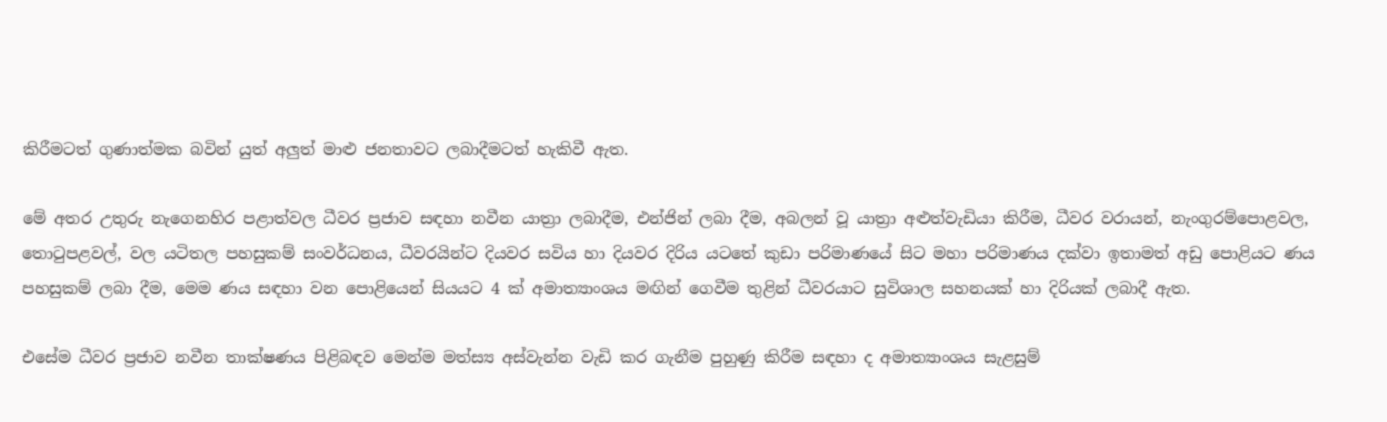කිරීමටත් ගුණාත්මක බවින් යුත් අලුත් මාළු ජනතාවට ලබාදීමටත් හැකිවී ඇත.

මේ අතර උතුරු නැගෙනහිර පළාත්වල ධීවර ප්‍රජාව සඳහා නවීන යාත්‍රා ලබාදීම, එන්ජින් ලබා දීම, අබලන් වූ යාත්‍රා අළුත්වැඩියා කිරීම, ධීවර වරායන්, නැංගුරම්පොළවල, තොටුපළවල්, වල යටිතල පහසුකම් සංවර්ධනය, ධීවරයින්ට දියවර සවිය හා දියවර දිරිය යටතේ කුඩා පරිමාණයේ සිට මහා පරිමාණය දක්වා ඉතාමත් අඩු පොළියට ණය පහසුකම් ලබා දීම, මෙම ණය සඳහා වන පොළියෙන් සියයට 4 ක් අමාත්‍යාංශය මඟින් ගෙවීම තුළින් ධීවරයාට සුවිශාල සහනයක් හා දිරියක් ලබාදී ඇත.

එසේම ධීවර ප්‍රජාව නවීන තාක්ෂණය පිළිබඳව මෙන්ම මත්ස්‍ය අස්වැන්න වැඩි කර ගැනීම පුහුණු කිරීම සඳහා ද අමාත්‍යාංශය සැළසුම්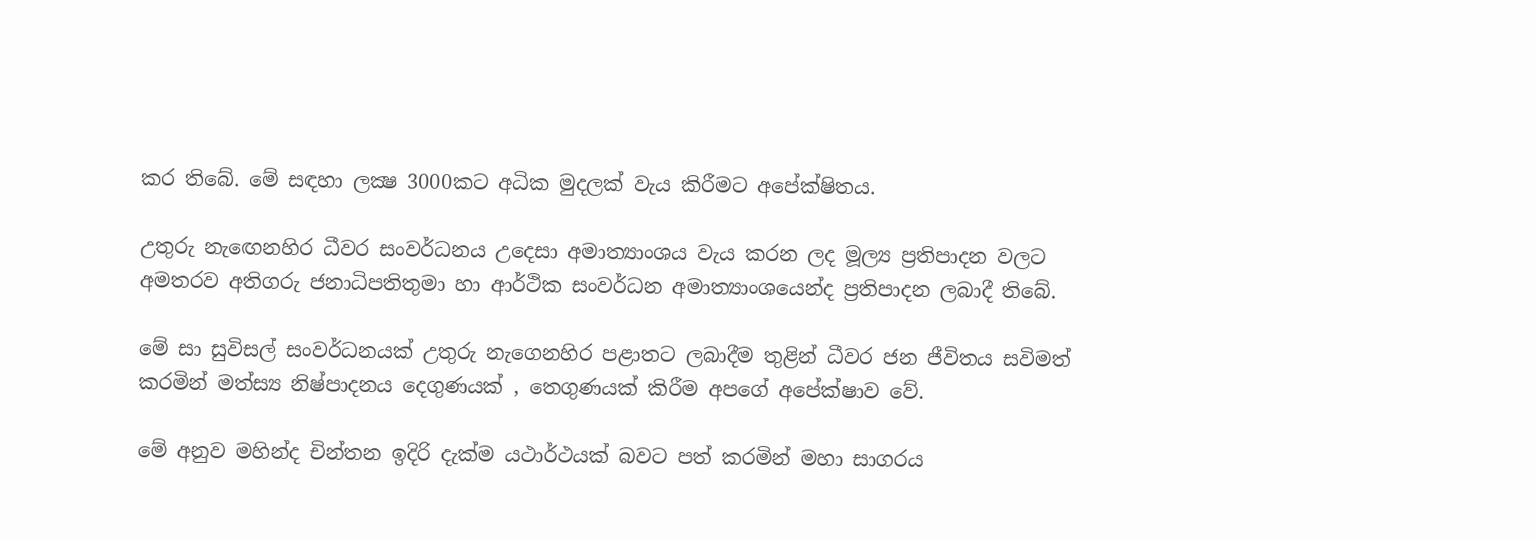කර තිබේ. මේ සඳහා ලක්‍ෂ 3000කට අධික මුදලක් වැය කිරීමට අපේක්ෂිතය.

උතුරු නැඟෙනහිර ධීවර සංවර්ධනය උදෙසා අමාත්‍යාංශය වැය කරන ලද මූල්‍ය ප්‍රතිපාදන වලට අමතරව අතිගරු ජනාධිපතිතුමා හා ආර්ථික සංවර්ධන අමාත්‍යාංශයෙන්ද ප්‍රතිපාදන ලබාදී තිබේ.

මේ සා සුවිසල් සංවර්ධනයක් උතුරු නැගෙනහිර පළාතට ලබාදීම තුළින් ධීවර ජන ජීවිතය සවිමත් කරමින් මත්ස්‍ය නිෂ්පාදනය දෙගුණයක් , තෙගුණයක් කිරීම අපගේ අපේක්ෂාව වේ.

මේ අනුව මහින්ද චින්තන ඉදිරි දැක්ම යථාර්ථයක් බවට පත් කරමින් මහා සාගරය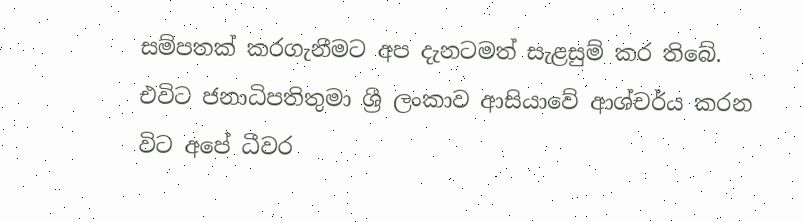සම්පතක් කරගැනීමට අප දැනටමත් සැළසුම් කර තිබේ. එවිට ජනාධිපතිතුමා ශ්‍රී ලංකාව ආසියාවේ ආශ්චර්ය කරන විට අපේ ධීවර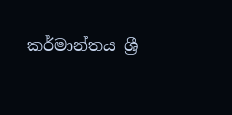කර්මාන්තය ශ්‍රී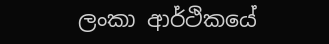ලංකා ආර්ථිකයේ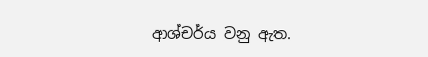ආශ්චර්ය වනු ඇත.